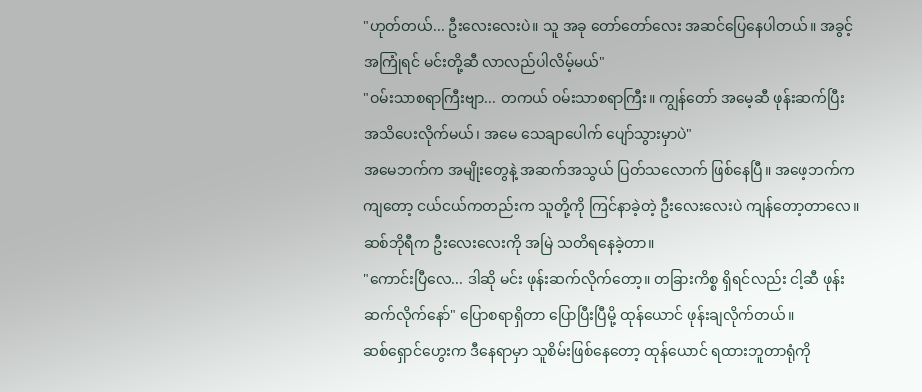"ဟုတ်တယ်... ဦးလေးလေးပဲ။ သူ အခု တော်တော်လေး အဆင်ပြေနေပါတယ်။ အခွင့်အကြုံရင် မင်းတို့ဆီ လာလည်ပါလိမ့်မယ်"
"ဝမ်းသာစရာကြီးဗျာ... တကယ် ဝမ်းသာစရာကြီး။ ကျွန်တော် အမေ့ဆီ ဖုန်းဆက်ပြီး အသိပေးလိုက်မယ်၊ အမေ သေချာပေါက် ပျော်သွားမှာပဲ"
အမေဘက်က အမျိုးတွေနဲ့ အဆက်အသွယ် ပြတ်သလောက် ဖြစ်နေပြီ။ အဖေ့ဘက်ကကျတော့ ငယ်ငယ်ကတည်းက သူတို့ကို ကြင်နာခဲ့တဲ့ ဦးလေးလေးပဲ ကျန်တော့တာလေ။ ဆစ်ဘိုရီက ဦးလေးလေးကို အမြဲ သတိရနေခဲ့တာ။
"ကောင်းပြီလေ... ဒါဆို မင်း ဖုန်းဆက်လိုက်တော့။ တခြားကိစ္စ ရှိရင်လည်း ငါ့ဆီ ဖုန်းဆက်လိုက်နော်" ပြောစရာရှိတာ ပြောပြီးပြီမို့ ထုန်ယောင် ဖုန်းချလိုက်တယ်။
ဆစ်ရှောင်ဟွေးက ဒီနေရာမှာ သူစိမ်းဖြစ်နေတော့ ထုန်ယောင် ရထားဘူတာရုံကို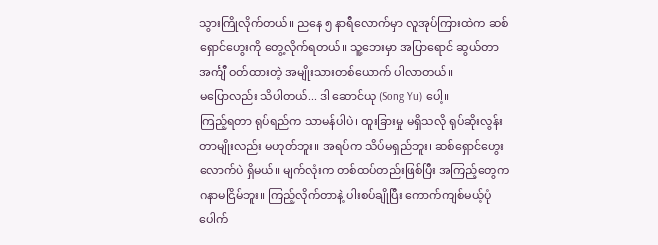သွားကြိုလိုက်တယ်။ ညနေ ၅ နာရီလောက်မှာ လူအုပ်ကြားထဲက ဆစ်ရှောင်ဟွေးကို တွေ့လိုက်ရတယ်။ သူ့ဘေးမှာ အပြာရောင် ဆွယ်တာအင်္ကျီ ဝတ်ထားတဲ့ အမျိုးသားတစ်ယောက် ပါလာတယ်။
မပြောလည်း သိပါတယ်... ဒါ ဆောင်ယု (Song Yu) ပေါ့။
ကြည့်ရတာ ရုပ်ရည်က သာမန်ပါပဲ၊ ထူးခြားမှု မရှိသလို ရုပ်ဆိုးလွန်းတာမျိုးလည်း မဟုတ်ဘူး။ အရပ်က သိပ်မရှည်ဘူး၊ ဆစ်ရှောင်ဟွေးလောက်ပဲ ရှိမယ်။ မျက်လုံးက တစ်ထပ်တည်းဖြစ်ပြီး အကြည့်တွေက ဂနာမငြိမ်ဘူး။ ကြည့်လိုက်တာနဲ့ ပါးစပ်ချိုပြီး ကောက်ကျစ်မယ့်ပုံ ပေါက်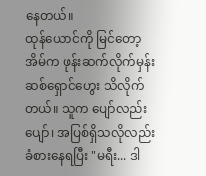နေတယ်။
ထုန်ယောင်ကို မြင်တော့ အိမ်က ဖုန်းဆက်လိုက်မှန်း ဆစ်ရှောင်ဟွေး သိလိုက်တယ်။ သူက ပျော်လည်းပျော်၊ အပြစ်ရှိသလိုလည်း ခံစားနေရပြီး "မရီး... ဒါ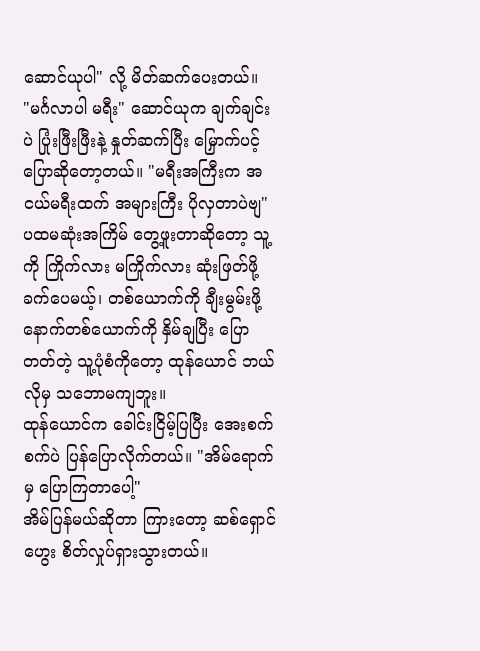ဆောင်ယုပါ" လို့ မိတ်ဆက်ပေးတယ်။
"မင်္ဂလာပါ မရီး" ဆောင်ယုက ချက်ချင်းပဲ ပြုံးဖြီးဖြီးနဲ့ နှုတ်ဆက်ပြီး မြှောက်ပင့်ပြောဆိုတော့တယ်။ "မရီးအကြီးက အငယ်မရီးထက် အများကြီး ပိုလှတာပဲဗျ"
ပထမဆုံးအကြိမ် တွေ့ဖူးတာဆိုတော့ သူ့ကို ကြိုက်လား မကြိုက်လား ဆုံးဖြတ်ဖို့ ခက်ပေမယ့်၊ တစ်ယောက်ကို ချီးမွမ်းဖို့ နောက်တစ်ယောက်ကို နှိမ်ချပြီး ပြောတတ်တဲ့ သူ့ပုံစံကိုတော့ ထုန်ယောင် ဘယ်လိုမှ သဘောမကျဘူး။
ထုန်ယောင်က ခေါင်းငြိမ့်ပြပြီး အေးစက်စက်ပဲ ပြန်ပြောလိုက်တယ်။ "အိမ်ရောက်မှ ပြောကြတာပေါ့"
အိမ်ပြန်မယ်ဆိုတာ ကြားတော့ ဆစ်ရှောင်ဟွေး စိတ်လှုပ်ရှားသွားတယ်။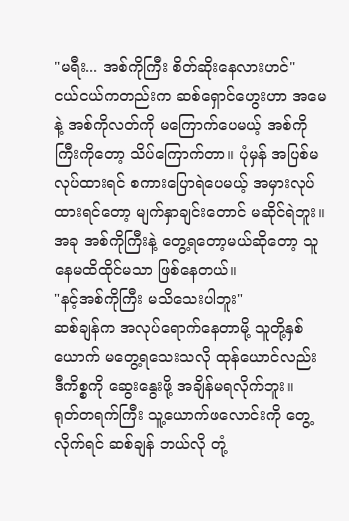"မရီး... အစ်ကိုကြီး စိတ်ဆိုးနေလားဟင်"
ငယ်ငယ်ကတည်းက ဆစ်ရှောင်ဟွေးဟာ အမေနဲ့ အစ်ကိုလတ်ကို မကြောက်ပေမယ့် အစ်ကိုကြီးကိုတော့ သိပ်ကြောက်တာ။ ပုံမှန် အပြစ်မလုပ်ထားရင် စကားပြောရဲပေမယ့် အမှားလုပ်ထားရင်တော့ မျက်နှာချင်းတောင် မဆိုင်ရဲဘူး။
အခု အစ်ကိုကြီးနဲ့ တွေ့ရတော့မယ်ဆိုတော့ သူ နေမထိထိုင်မသာ ဖြစ်နေတယ်။
"နင့်အစ်ကိုကြီး မသိသေးပါဘူး"
ဆစ်ချန်က အလုပ်ရောက်နေတာမို့ သူတို့နှစ်ယောက် မတွေ့ရသေးသလို ထုန်ယောင်လည်း ဒီကိစ္စကို ဆွေးနွေးဖို့ အချိန်မရလိုက်ဘူး။
ရုတ်တရက်ကြီး သူ့ယောက်ဖလောင်းကို တွေ့လိုက်ရင် ဆစ်ချန် ဘယ်လို တုံ့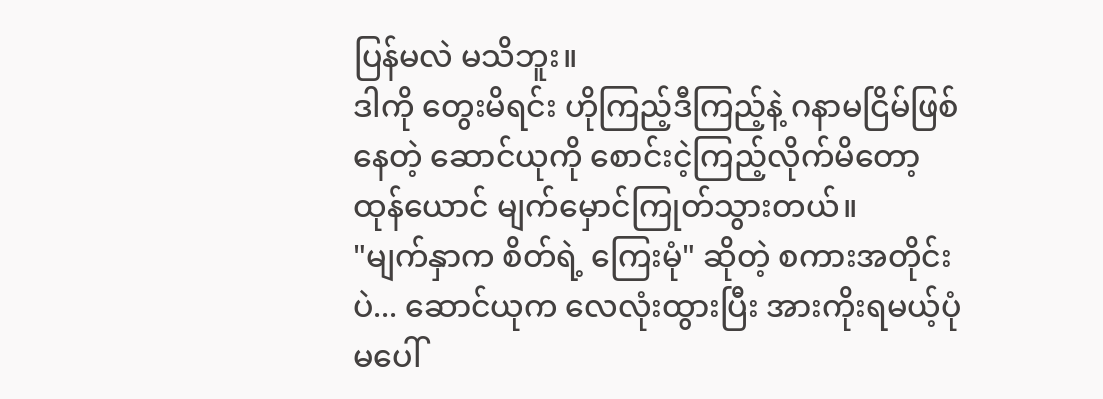ပြန်မလဲ မသိဘူး။
ဒါကို တွေးမိရင်း ဟိုကြည့်ဒီကြည့်နဲ့ ဂနာမငြိမ်ဖြစ်နေတဲ့ ဆောင်ယုကို စောင်းငဲ့ကြည့်လိုက်မိတော့ ထုန်ယောင် မျက်မှောင်ကြုတ်သွားတယ်။
"မျက်နှာက စိတ်ရဲ့ ကြေးမုံ" ဆိုတဲ့ စကားအတိုင်းပဲ... ဆောင်ယုက လေလုံးထွားပြီး အားကိုးရမယ့်ပုံ မပေါ်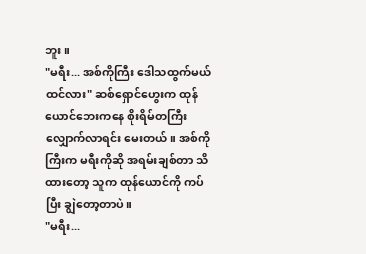ဘူး။
"မရီး... အစ်ကိုကြီး ဒေါသထွက်မယ် ထင်လား" ဆစ်ရှောင်ဟွေးက ထုန်ယောင်ဘေးကနေ စိုးရိမ်တကြီး လျှောက်လာရင်း မေးတယ်။ အစ်ကိုကြီးက မရီးကိုဆို အရမ်းချစ်တာ သိထားတော့ သူက ထုန်ယောင်ကို ကပ်ပြီး ချွဲတော့တာပဲ။
"မရီး...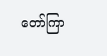တော်ကြာ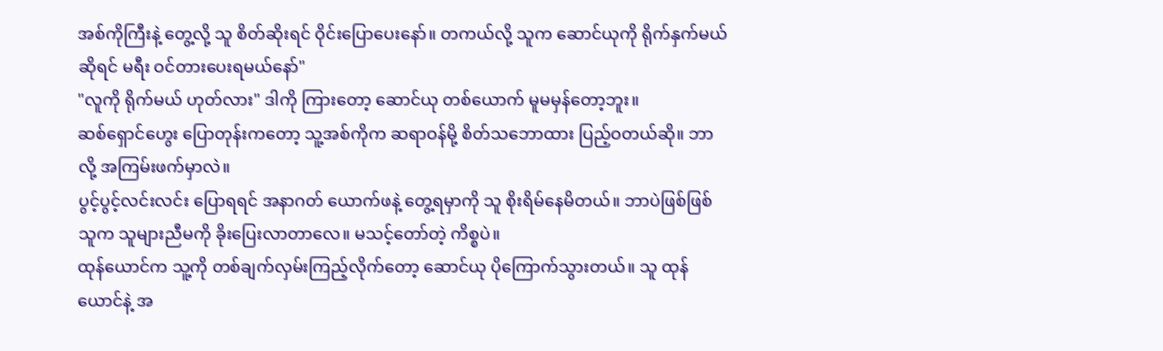အစ်ကိုကြီးနဲ့ တွေ့လို့ သူ စိတ်ဆိုးရင် ဝိုင်းပြောပေးနော်။ တကယ်လို့ သူက ဆောင်ယုကို ရိုက်နှက်မယ်ဆိုရင် မရီး ဝင်တားပေးရမယ်နော်"
"လူကို ရိုက်မယ် ဟုတ်လား" ဒါကို ကြားတော့ ဆောင်ယု တစ်ယောက် မူမမှန်တော့ဘူး။
ဆစ်ရှောင်ဟွေး ပြောတုန်းကတော့ သူ့အစ်ကိုက ဆရာဝန်မို့ စိတ်သဘောထား ပြည့်ဝတယ်ဆို။ ဘာလို့ အကြမ်းဖက်မှာလဲ။
ပွင့်ပွင့်လင်းလင်း ပြောရရင် အနာဂတ် ယောက်ဖနဲ့ တွေ့ရမှာကို သူ စိုးရိမ်နေမိတယ်။ ဘာပဲဖြစ်ဖြစ် သူက သူများညီမကို ခိုးပြေးလာတာလေ။ မသင့်တော်တဲ့ ကိစ္စပဲ။
ထုန်ယောင်က သူ့ကို တစ်ချက်လှမ်းကြည့်လိုက်တော့ ဆောင်ယု ပိုကြောက်သွားတယ်။ သူ ထုန်ယောင်နဲ့ အ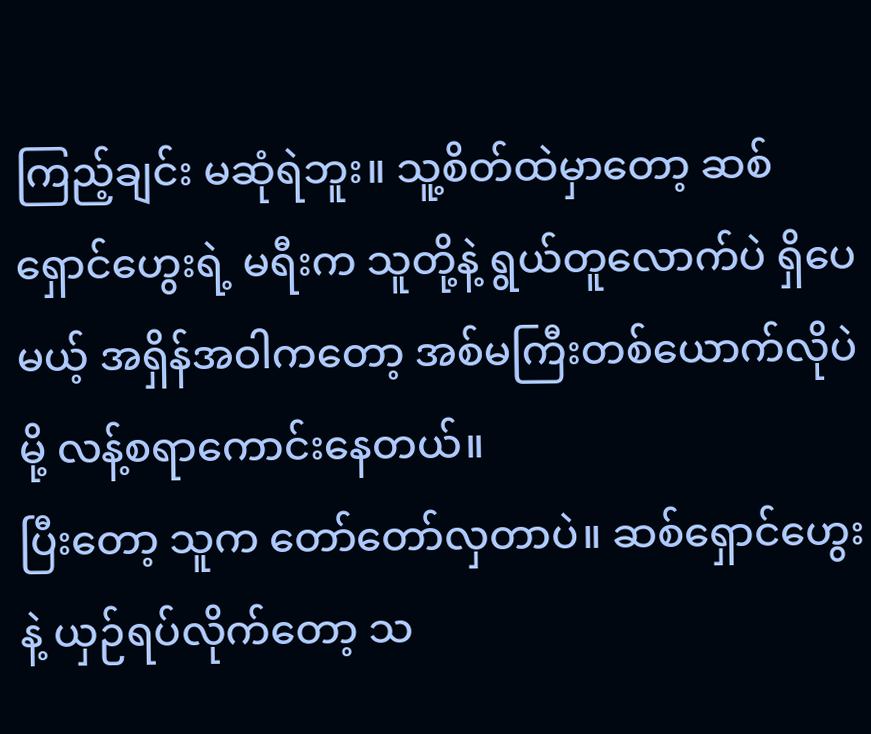ကြည့်ချင်း မဆုံရဲဘူး။ သူ့စိတ်ထဲမှာတော့ ဆစ်ရှောင်ဟွေးရဲ့ မရီးက သူတို့နဲ့ ရွယ်တူလောက်ပဲ ရှိပေမယ့် အရှိန်အဝါကတော့ အစ်မကြီးတစ်ယောက်လိုပဲမို့ လန့်စရာကောင်းနေတယ်။
ပြီးတော့ သူက တော်တော်လှတာပဲ။ ဆစ်ရှောင်ဟွေးနဲ့ ယှဉ်ရပ်လိုက်တော့ သ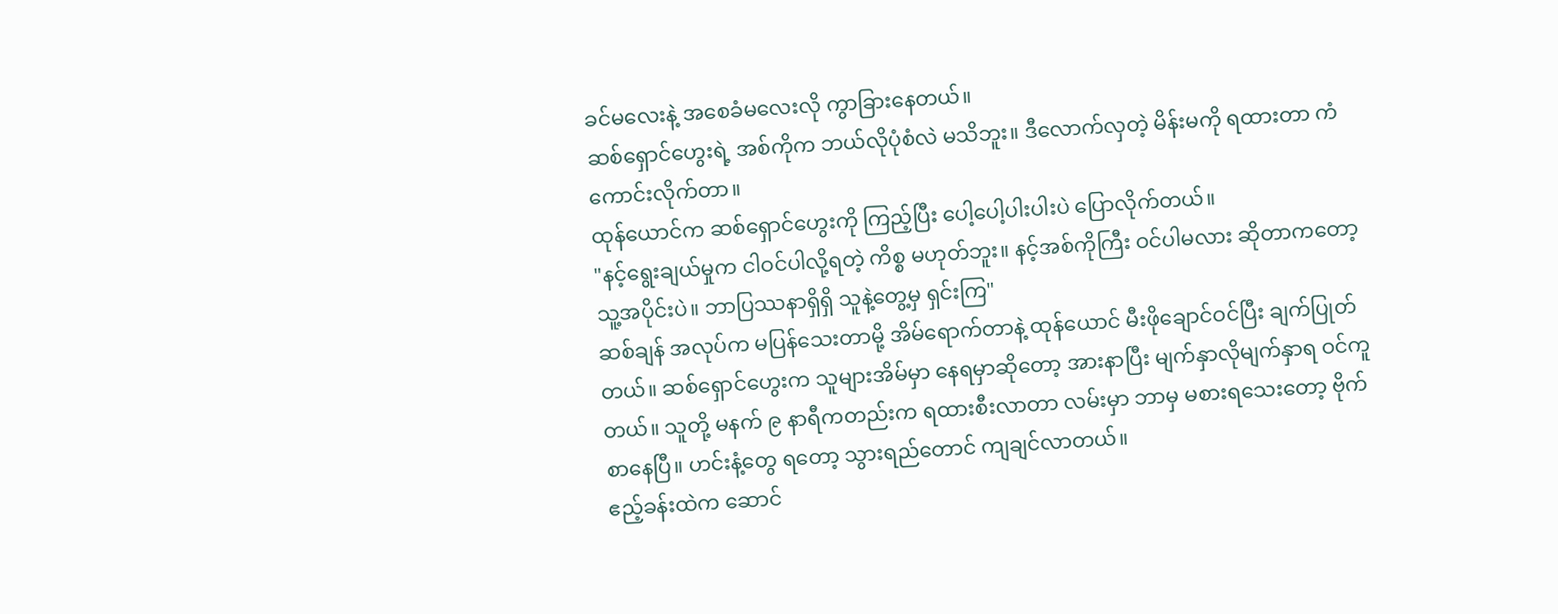ခင်မလေးနဲ့ အစေခံမလေးလို ကွာခြားနေတယ်။
ဆစ်ရှောင်ဟွေးရဲ့ အစ်ကိုက ဘယ်လိုပုံစံလဲ မသိဘူး။ ဒီလောက်လှတဲ့ မိန်းမကို ရထားတာ ကံကောင်းလိုက်တာ။
ထုန်ယောင်က ဆစ်ရှောင်ဟွေးကို ကြည့်ပြီး ပေါ့ပေါ့ပါးပါးပဲ ပြောလိုက်တယ်။
"နင့်ရွေးချယ်မှုက ငါဝင်ပါလို့ရတဲ့ ကိစ္စ မဟုတ်ဘူး။ နင့်အစ်ကိုကြီး ဝင်ပါမလား ဆိုတာကတော့ သူ့အပိုင်းပဲ။ ဘာပြဿနာရှိရှိ သူနဲ့တွေ့မှ ရှင်းကြ"
ဆစ်ချန် အလုပ်က မပြန်သေးတာမို့ အိမ်ရောက်တာနဲ့ ထုန်ယောင် မီးဖိုချောင်ဝင်ပြီး ချက်ပြုတ်တယ်။ ဆစ်ရှောင်ဟွေးက သူများအိမ်မှာ နေရမှာဆိုတော့ အားနာပြီး မျက်နှာလိုမျက်နှာရ ဝင်ကူတယ်။ သူတို့ မနက် ၉ နာရီကတည်းက ရထားစီးလာတာ လမ်းမှာ ဘာမှ မစားရသေးတော့ ဗိုက်စာနေပြီ။ ဟင်းနံ့တွေ ရတော့ သွားရည်တောင် ကျချင်လာတယ်။
ဧည့်ခန်းထဲက ဆောင်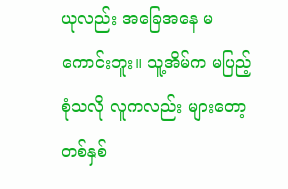ယုလည်း အခြေအနေ မကောင်းဘူး။ သူ့အိမ်က မပြည့်စုံသလို လူကလည်း များတော့ တစ်နှစ်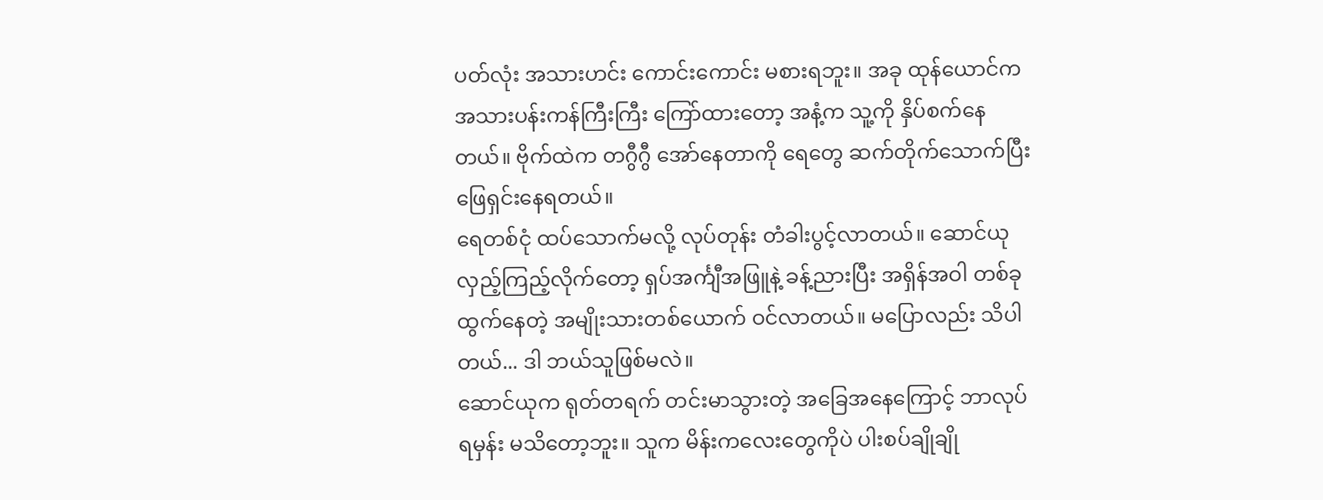ပတ်လုံး အသားဟင်း ကောင်းကောင်း မစားရဘူး။ အခု ထုန်ယောင်က အသားပန်းကန်ကြီးကြီး ကြော်ထားတော့ အနံ့က သူ့ကို နှိပ်စက်နေတယ်။ ဗိုက်ထဲက တဂွီဂွီ အော်နေတာကို ရေတွေ ဆက်တိုက်သောက်ပြီး ဖြေရှင်းနေရတယ်။
ရေတစ်ငုံ ထပ်သောက်မလို့ လုပ်တုန်း တံခါးပွင့်လာတယ်။ ဆောင်ယု လှည့်ကြည့်လိုက်တော့ ရှပ်အင်္ကျီအဖြူနဲ့ ခန့်ညားပြီး အရှိန်အဝါ တစ်ခု ထွက်နေတဲ့ အမျိုးသားတစ်ယောက် ဝင်လာတယ်။ မပြောလည်း သိပါတယ်... ဒါ ဘယ်သူဖြစ်မလဲ။
ဆောင်ယုက ရုတ်တရက် တင်းမာသွားတဲ့ အခြေအနေကြောင့် ဘာလုပ်ရမှန်း မသိတော့ဘူး။ သူက မိန်းကလေးတွေကိုပဲ ပါးစပ်ချိုချို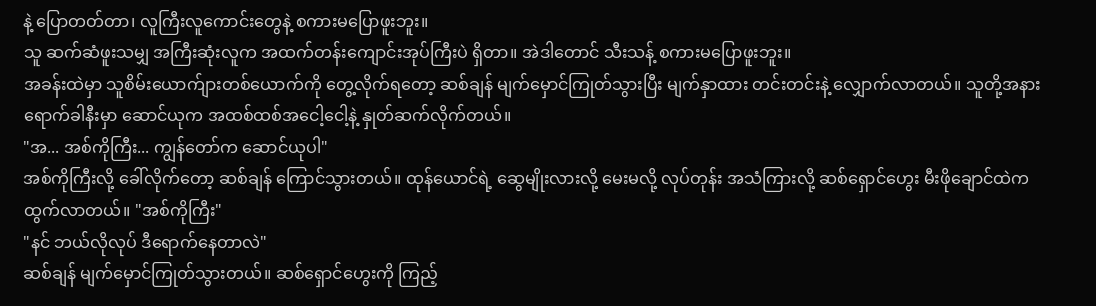နဲ့ ပြောတတ်တာ၊ လူကြီးလူကောင်းတွေနဲ့ စကားမပြောဖူးဘူး။
သူ ဆက်ဆံဖူးသမျှ အကြီးဆုံးလူက အထက်တန်းကျောင်းအုပ်ကြီးပဲ ရှိတာ။ အဲဒါတောင် သီးသန့် စကားမပြောဖူးဘူး။
အခန်းထဲမှာ သူစိမ်းယောက်ျားတစ်ယောက်ကို တွေ့လိုက်ရတော့ ဆစ်ချန် မျက်မှောင်ကြုတ်သွားပြီး မျက်နှာထား တင်းတင်းနဲ့ လျှောက်လာတယ်။ သူတို့အနား ရောက်ခါနီးမှာ ဆောင်ယုက အထစ်ထစ်အငေါ့ငေါ့နဲ့ နှုတ်ဆက်လိုက်တယ်။
"အ... အစ်ကိုကြီး... ကျွန်တော်က ဆောင်ယုပါ"
အစ်ကိုကြီးလို့ ခေါ်လိုက်တော့ ဆစ်ချန် ကြောင်သွားတယ်။ ထုန်ယောင်ရဲ့ ဆွေမျိုးလားလို့ မေးမလို့ လုပ်တုန်း အသံကြားလို့ ဆစ်ရှောင်ဟွေး မီးဖိုချောင်ထဲက ထွက်လာတယ်။ "အစ်ကိုကြီး"
"နင် ဘယ်လိုလုပ် ဒီရောက်နေတာလဲ"
ဆစ်ချန် မျက်မှောင်ကြုတ်သွားတယ်။ ဆစ်ရှောင်ဟွေးကို ကြည့်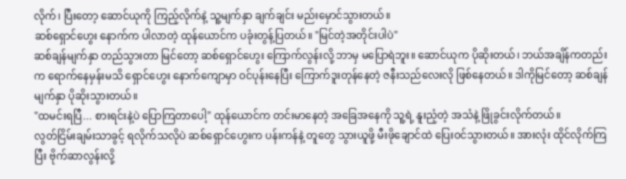လိုက်၊ ပြီးတော့ ဆောင်ယုကို ကြည့်လိုက်နဲ့ သူ့မျက်နှာ ချက်ချင်း မည်းမှောင်သွားတယ်။
ဆစ်ရှောင်ဟွေး နောက်က ပါလာတဲ့ ထုန်ယောင်က ပခုံးတွန့်ပြတယ်။ "မြင်တဲ့အတိုင်းပါပဲ"
ဆစ်ချန်မျက်နှာ တည်သွားတာ မြင်တော့ ဆစ်ရှောင်ဟွေး ကြောက်လွန်းလို့ ဘာမှ မပြောရဲဘူး။ ဆောင်ယုက ပိုဆိုးတယ်၊ ဘယ်အချိန်ကတည်းက ရောက်နေမှန်းမသိ ရှောင်ဟွေး နောက်ကျောမှာ ဝင်ပုန်းနေပြီး ကြောက်ဒူးတုန်နေတဲ့ ဇနီးသည်လေးလို ဖြစ်နေတယ်။ ဒါကိုမြင်တော့ ဆစ်ချန်မျက်နှာ ပိုဆိုးသွားတယ်။
"ထမင်းရပြီ... စားရင်းနဲ့ပဲ ပြောကြတာပေါ့" ထုန်ယောင်က တင်းမာနေတဲ့ အခြေအနေကို သူ့ရဲ့ နူးညံ့တဲ့ အသံနဲ့ ဖြိုခွင်းလိုက်တယ်။
လွတ်ငြိမ်းချမ်းသာခွင့် ရလိုက်သလိုပဲ ဆစ်ရှောင်ဟွေးက ပန်းကန်နဲ့ တူတွေ သွားယူဖို့ မီးဖိုချောင်ထဲ ပြေးဝင်သွားတယ်။ အားလုံး ထိုင်လိုက်ကြပြီး ဗိုက်ဆာလွန်းလို့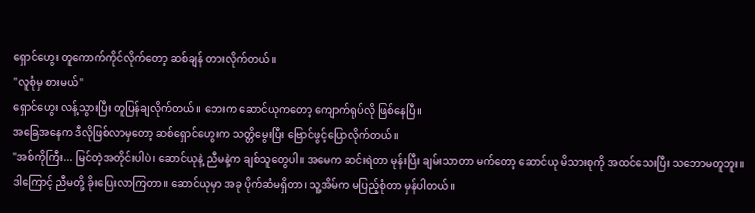ရှောင်ဟွေး တူကောက်ကိုင်လိုက်တော့ ဆစ်ချန် တားလိုက်တယ်။
"လူစုံမှ စားမယ်"
ရှောင်ဟွေး လန့်သွားပြီး တူပြန်ချလိုက်တယ်။ ဘေးက ဆောင်ယုကတော့ ကျောက်ရုပ်လို ဖြစ်နေပြီ။
အခြေအနေက ဒီလိုဖြစ်လာမှတော့ ဆစ်ရှောင်ဟွေးက သတ္တိမွေးပြီး ဗြောင်ဖွင့်ပြောလိုက်တယ်။
"အစ်ကိုကြီး... မြင်တဲ့အတိုင်းပါပဲ၊ ဆောင်ယုနဲ့ ညီမနဲ့က ချစ်သူတွေပါ။ အမေက ဆင်းရဲတာ မုန်းပြီး ချမ်းသာတာ မက်တော့ ဆောင်ယု မိသားစုကို အထင်သေးပြီး သဘောမတူဘူး။ ဒါကြောင့် ညီမတို့ ခိုးပြေးလာကြတာ။ ဆောင်ယုမှာ အခု ပိုက်ဆံမရှိတာ၊ သူ့အိမ်က မပြည့်စုံတာ မှန်ပါတယ်။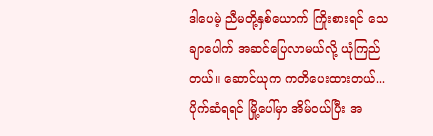ဒါပေမဲ့ ညီမတို့နှစ်ယောက် ကြိုးစားရင် သေချာပေါက် အဆင်ပြေလာမယ်လို့ ယုံကြည်တယ်။ ဆောင်ယုက ကတိပေးထားတယ်... ပိုက်ဆံရရင် မြို့ပေါ်မှာ အိမ်ဝယ်ပြီး အ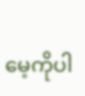မေ့ကိုပါ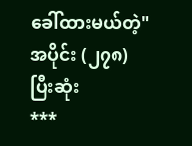ခေါ်ထားမယ်တဲ့"
အပိုင်း (၂၇၈) ပြီးဆုံး
***